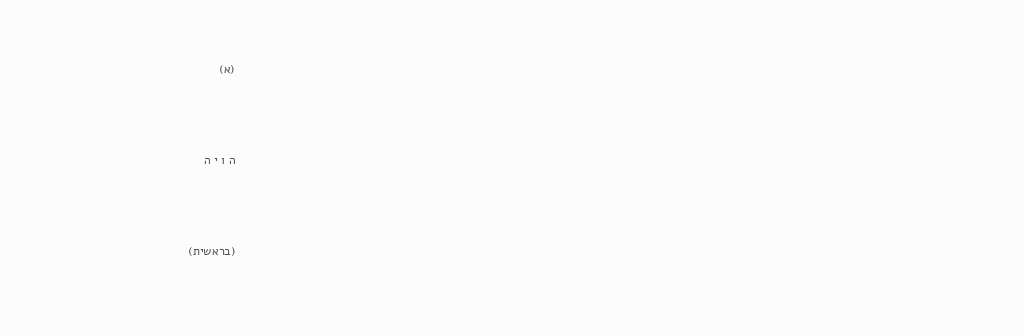(א)



ה ו י ה



(בראשית)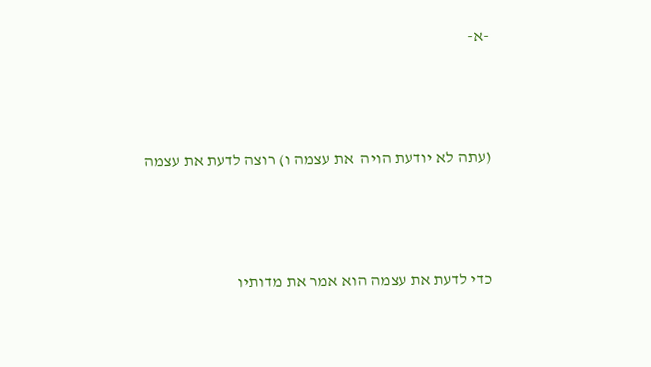-א-



(עתה לא יודעת הויה  את עצמה ו) רוצה לדעת את עצמה



כדי לדעת את עצמה הוא אמר את מדותיו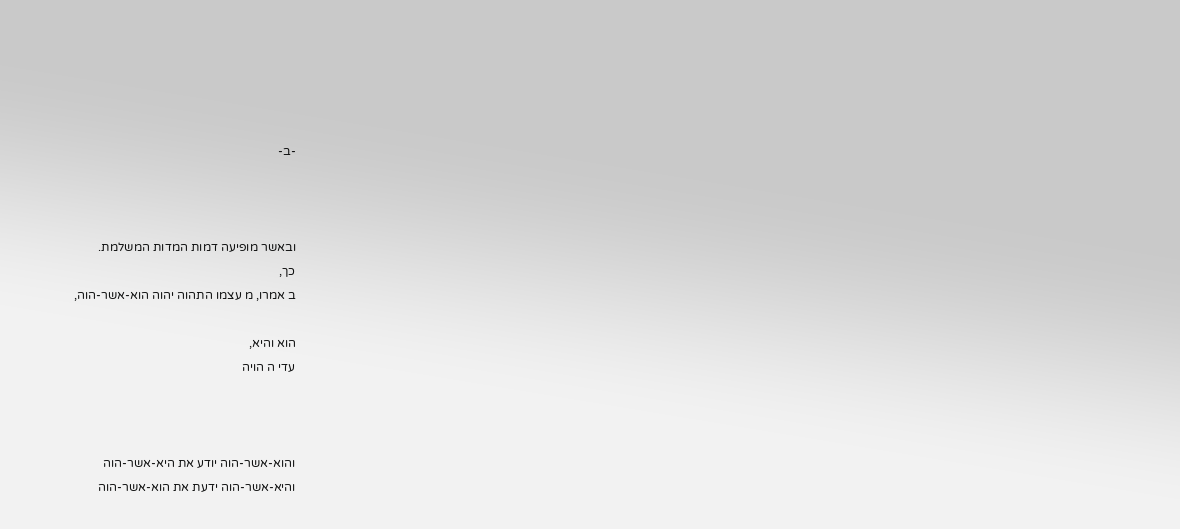-ב-



ובאשר מופיעה דמות המדות המשלמת.
כך,
ב אמרו, מ עצמו התהוה יהוה הוא-אשר-הוה,

הוא והיא,
עדי ה הויה



והוא-אשר-הוה יודע את היא-אשר-הוה
והיא-אשר-הוה ידעת את הוא-אשר-הוה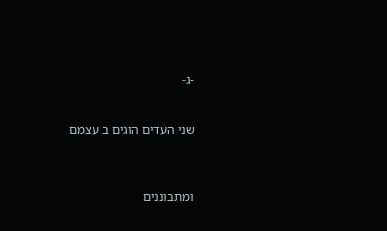-ג-


שני העדים הוגים ב עצמם



ומתבוננים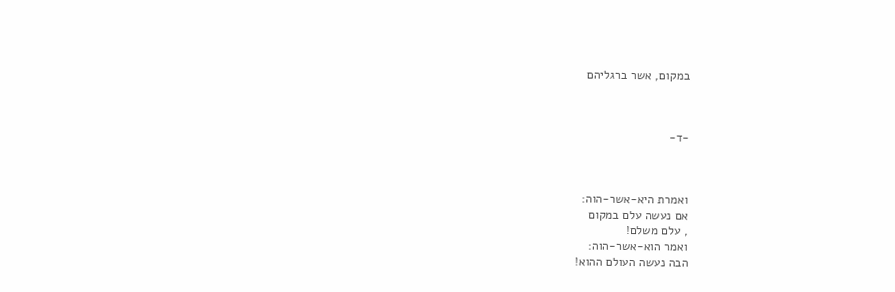במקום, אשר ברגליהם



-ד-



ואמרת היא-אשר-הוה:
אם נעשה עלם במקום
, עלם משלם!
ואמר הוא-אשר-הוה:
הבה נעשה העולם ההוא!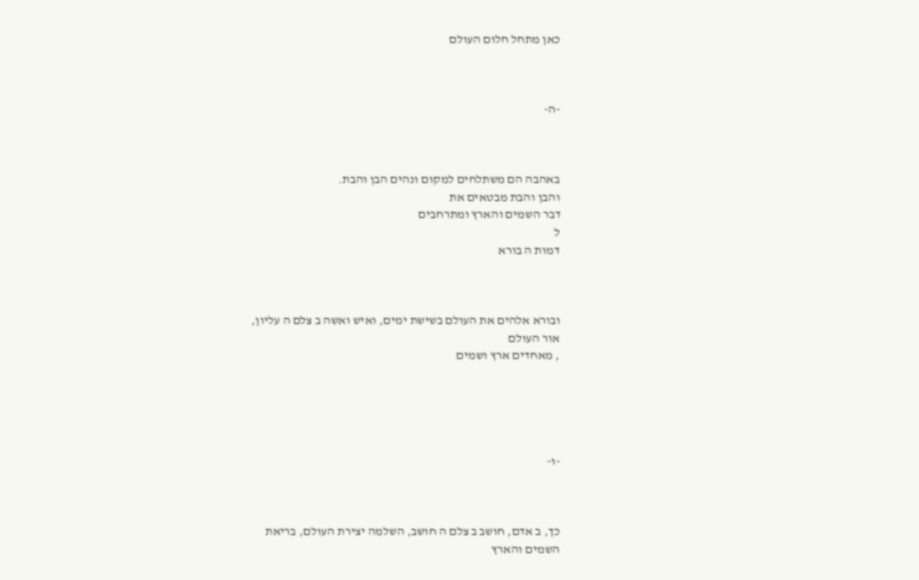כאן מתחל חלום העולם



-ה-



באהבה הם משתלחים למקום ונהים הבן והבת.
והבן והבת מבטאים את
דבר השמים והארץ ומתרחבים
ל
דמות ה בורא



ובורא אלהים את העולם בשישת ימים, ואיש ואשה ב צלם ה עליון,
אור העולם
, מאחדים ארץ ושמים





-ו-



כך, ב אדם, חושב ב צלם ה חושב, השלמה יצירת העולם, בריאת
השמים והארץ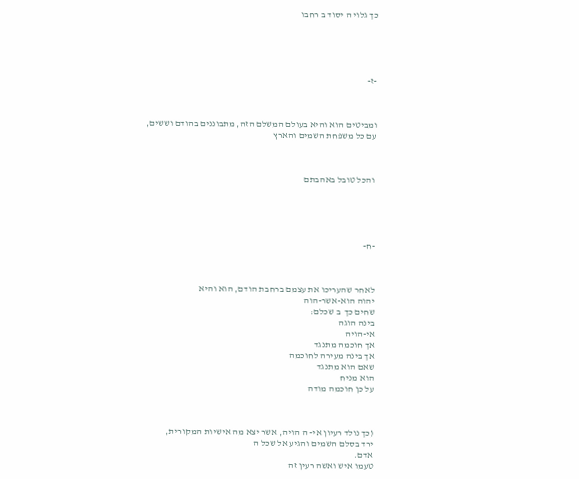כך גלוי ה יסוד ב רחבו





-ז-



ומביטים הוא והיא בעולם המשלם הזה, מתבוננים בהודם וששים,
עם כל משפחת השמים והארץ



 והכל טובל באהבתם





-ח-



לאחר שהעריכו את עצמם ברחבת הודם, הוא והיא
יהוה הוא-אשר-הוה
שחים כך  ב שכלם:
בינה הוגה
אי-הויה
אך חוכמה מתנגד
אך בינה מעירה לחוכמה
שאם הוא מתנגד
הוא מניח
על כן חוכמה מודה



(כך נולד רעיון אי- ה הויה, אשר יצא מה אישיות המקורית,
ירד בסלם השמים והגיע אל שכל ה
אדם.
טעמו איש ואשה רעין זה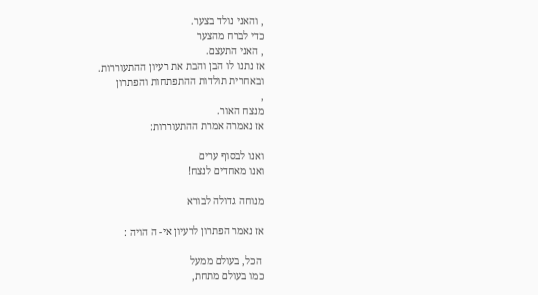, והאני נולד בצער.
כדי לברח מהצער
, האני התעצם.
אז נתנו לו הבן והבת את רעיון ההתעוררות.
ובאחרית תולדות ההתפתחות והפתרון
,
מנצח האור.
אז נאמרה אמרת ההתעוררות:

ואנו לבסוף ערים
ואנו מאחדים לנצח!

מנוחה גדולה לבורא

אז נאמר הפתרון לרעיון אי- ה הויה :

 הכל, בעולם ממעל
כמו בעולם מתחת,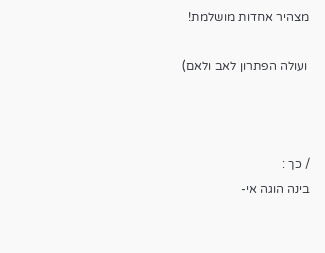מצהיר אחדות מושלמת!

 ועולה הפתרון לאב ולאם)



/ כך :
בינה הוגה אי-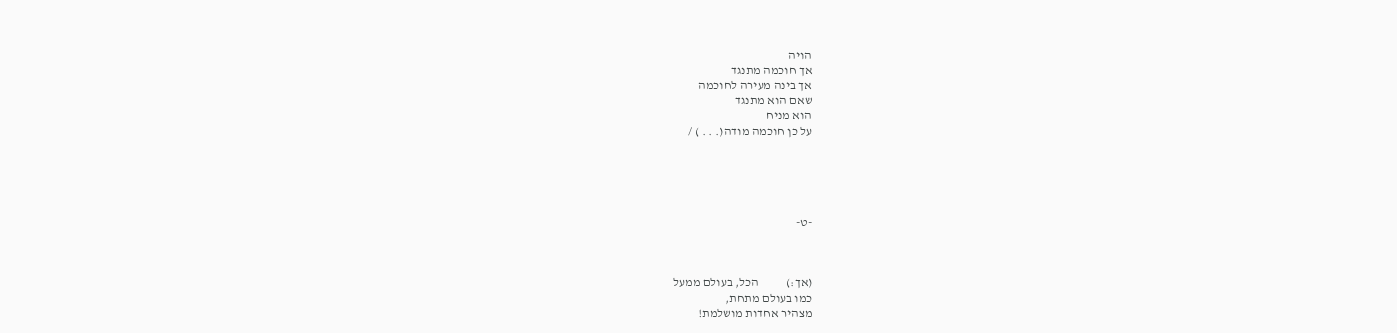הויה
אך חוכמה מתנגד
אך בינה מעירה לחוכמה
שאם הוא מתנגד
הוא מניח
על כן חוכמה מודה(. . . ) /





-ט-



(אך:)           הכל, בעולם ממעל
כמו בעולם מתחת,
מצהיר אחדות מושלמת!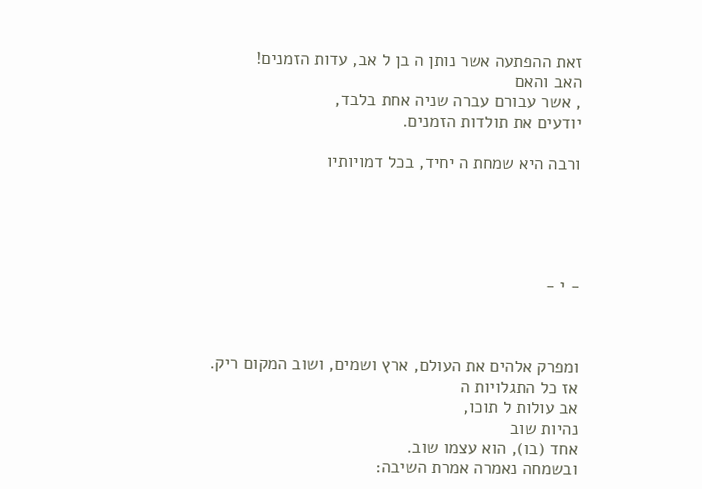זאת ההפתעה אשר נותן ה בן ל אב, עדות הזמנים!
האב והאם
, אשר עבורם עברה שניה אחת בלבד,
יודעים את תולדות הזמנים.

ורבה היא שמחת ה יחיד, בכל דמויותיו





- י -



ומפרק אלהים את העולם, ארץ ושמים, ושוב המקום ריק.
אז כל התגלויות ה
אב עולות ל תוכו,
נהיות שוב
אחד (בו), הוא עצמו שוב.
ובשמחה נאמרה אמרת השיבה: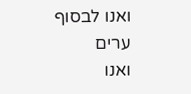ואנו לבסוף ערים
ואנו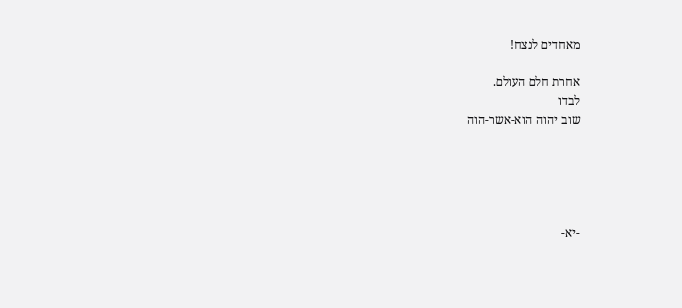מאחדים לנצח!

אחרת חלם העולם.
לבדו
שוב יהוה הוא-אשר-הוה





-יא-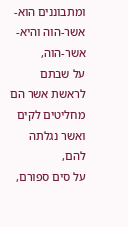ומתבוננים הוא-אשר-הוה והיא-אשר-הוה,
על שבתם לראשת אשר הם מחליטים לקים
ואשר נגלתה להם,
על סים ספורם,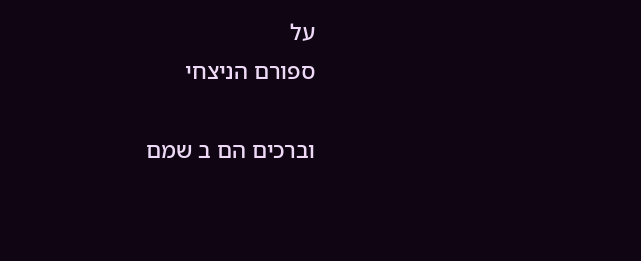על
ספורם הניצחי

וברכים הם ב שמם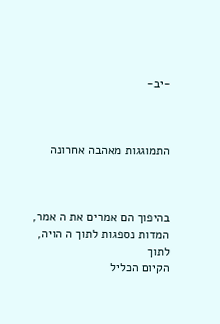-יב-



התמוגגות מאהבה אחרונה



בהיפוך הם אמרים את ה אמר, המדות נספגות לתוך ה הויה, לתוך
הקיום הכליל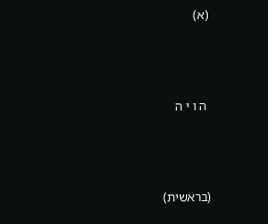(א)



 ה ו י ה



(בראשית)